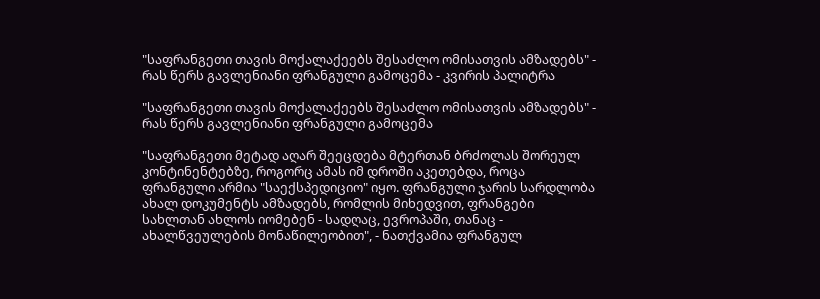"საფრანგეთი თავის მოქალაქეებს შესაძლო ომისათვის ამზადებს" - რას წერს გავლენიანი ფრანგული გამოცემა - კვირის პალიტრა

"საფრანგეთი თავის მოქალაქეებს შესაძლო ომისათვის ამზადებს" - რას წერს გავლენიანი ფრანგული გამოცემა

"საფრანგეთი მეტად აღარ შეეცდება მტერთან ბრძოლას შორეულ კონტინენტებზე, როგორც ამას იმ დროში აკეთებდა, როცა ფრანგული არმია "საექსპედიციო" იყო. ფრანგული ჯარის სარდლობა ახალ დოკუმენტს ამზადებს, რომლის მიხედვით, ფრანგები სახლთან ახლოს იომებენ - სადღაც, ევროპაში, თანაც - ახალწვეულების მონაწილეობით", - ნათქვამია ფრანგულ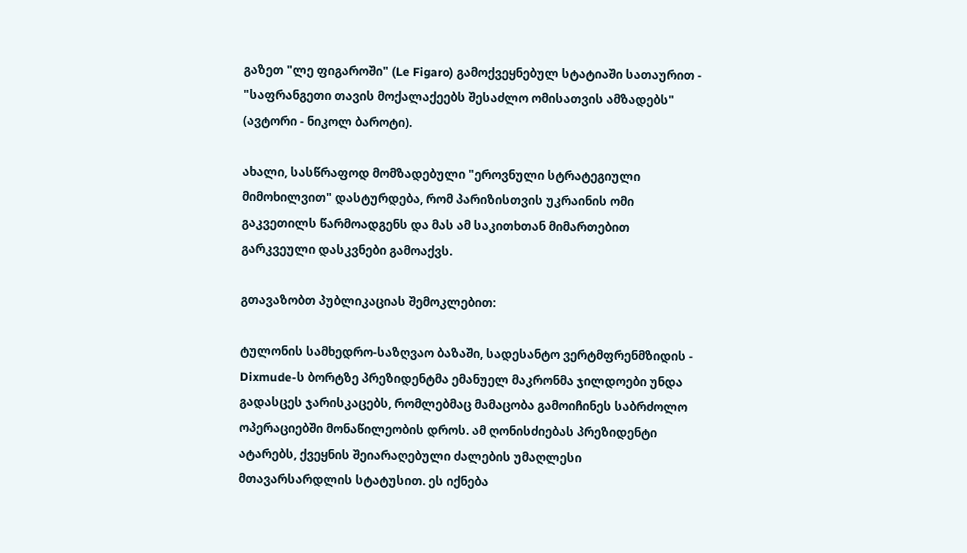გაზეთ "ლე ფიგაროში" (Le Figaro) გამოქვეყნებულ სტატიაში სათაურით - "საფრანგეთი თავის მოქალაქეებს შესაძლო ომისათვის ამზადებს" (ავტორი - ნიკოლ ბაროტი).

ახალი, სასწრაფოდ მომზადებული "ეროვნული სტრატეგიული მიმოხილვით" დასტურდება, რომ პარიზისთვის უკრაინის ომი გაკვეთილს წარმოადგენს და მას ამ საკითხთან მიმართებით გარკვეული დასკვნები გამოაქვს.

გთავაზობთ პუბლიკაციას შემოკლებით:

ტულონის სამხედრო-საზღვაო ბაზაში, სადესანტო ვერტმფრენმზიდის - Dixmude-ს ბორტზე პრეზიდენტმა ემანუელ მაკრონმა ჯილდოები უნდა გადასცეს ჯარისკაცებს, რომლებმაც მამაცობა გამოიჩინეს საბრძოლო ოპერაციებში მონაწილეობის დროს. ამ ღონისძიებას პრეზიდენტი ატარებს, ქვეყნის შეიარაღებული ძალების უმაღლესი მთავარსარდლის სტატუსით. ეს იქნება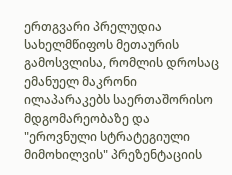ერთგვარი პრელუდია სახელმწიფოს მეთაურის გამოსვლისა, რომლის დროსაც ემანუელ მაკრონი ილაპარაკებს საერთაშორისო მდგომარეობაზე და "ეროვნული სტრატეგიული მიმოხილვის" პრეზენტაციის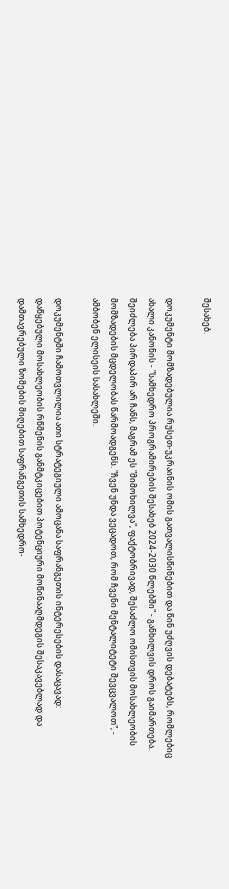შესახებ.

დოკუმენტი მომზადებულია რუსეთ-უკრაინის ომის გათვალისწინებით და წინ უძღვის დებატებს, რომლებიც ახალი კანონის - "სამხედრო პროგრამირების შესახებ 2024-2030 წლებში" - განხილვის დროს გაიმართება. შეიძლება პირდაპირ არ ჩანს, მაგრამ ეს "მიმოხილვა", ფაქტობრივად, შესაძლო ომისთვის მოსახლეობის მომზადების მცდელობას წარმოადგენს. "ჩვენ უნდა ვეცადოთ, რომ ჩვენი მენტალიტეტი შევცვალოთ", - ამბობენ ელისეის სასახლეში.

დოკუმენტში ჩამოთვლილია ათი სტრატეგიული ამოცანა საფრანგეთის ინტერესების დასაცავად: დაწყებული მოსახლეობის რწმენის განმტკიცებით პოტენციური მოწინააღმდეგის შესაკავებლად და დამთავრებული ზომების მიღებით საფრანგეთის სამხედრო-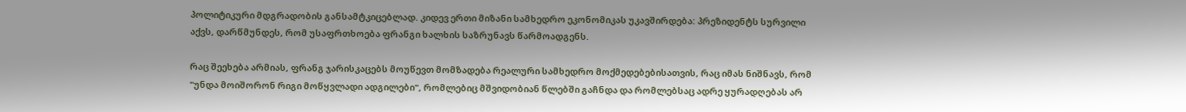პოლიტიკური მდგრადობის განსამტკიცებლად. კიდევ ერთი მიზანი სამხედრო ეკონომიკას უკავშირდება: პრეზიდენტს სურვილი აქვს, დარწმუნდეს, რომ უსაფრთხოება ფრანგი ხალხის საზრუნავს წარმოადგენს.

რაც შეეხება არმიას, ფრანგ ჯარისკაცებს მოუწევთ მომზადება რეალური სამხედრო მოქმედებებისათვის, რაც იმას ნიშნავს, რომ "უნდა მოიშორონ რიგი მოწყვლადი ადგილები", რომლებიც მშვიდობიან წლებში გაჩნდა და რომლებსაც ადრე ყურადღებას არ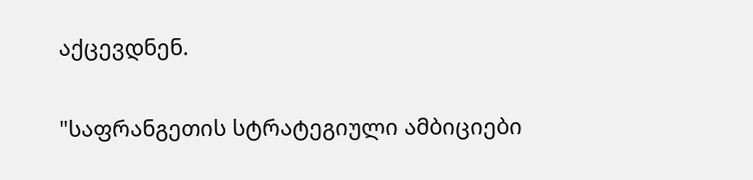აქცევდნენ.

"საფრანგეთის სტრატეგიული ამბიციები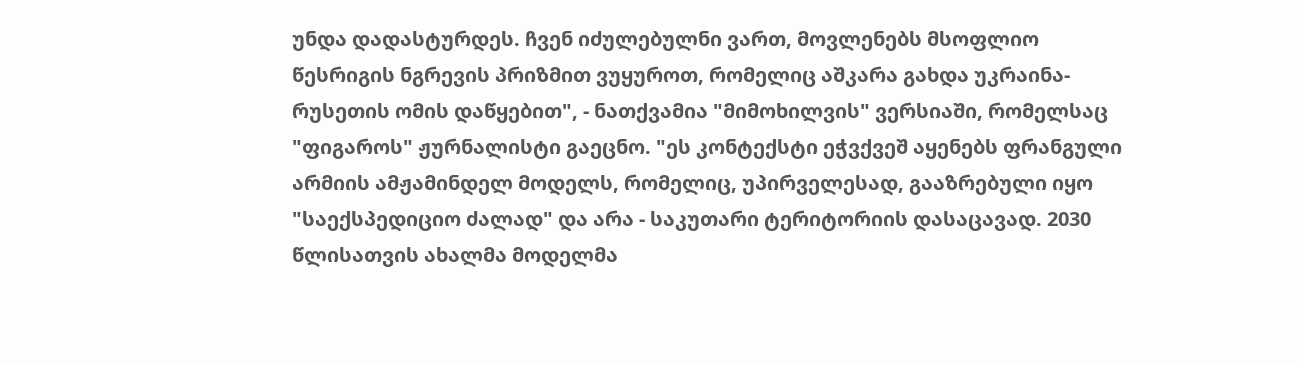უნდა დადასტურდეს. ჩვენ იძულებულნი ვართ, მოვლენებს მსოფლიო წესრიგის ნგრევის პრიზმით ვუყუროთ, რომელიც აშკარა გახდა უკრაინა-რუსეთის ომის დაწყებით", - ნათქვამია "მიმოხილვის" ვერსიაში, რომელსაც "ფიგაროს" ჟურნალისტი გაეცნო. "ეს კონტექსტი ეჭვქვეშ აყენებს ფრანგული არმიის ამჟამინდელ მოდელს, რომელიც, უპირველესად, გააზრებული იყო "საექსპედიციო ძალად" და არა - საკუთარი ტერიტორიის დასაცავად. 2030 წლისათვის ახალმა მოდელმა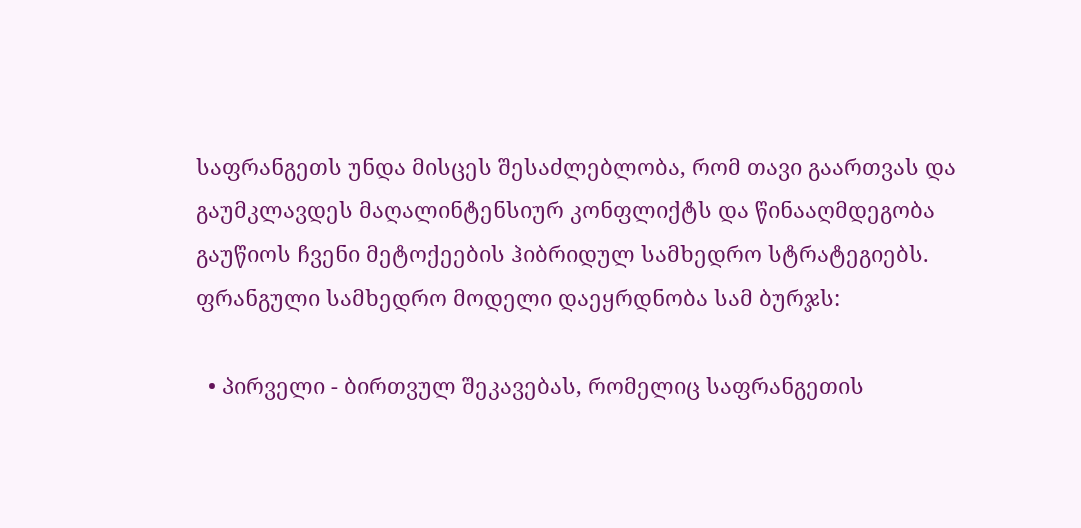საფრანგეთს უნდა მისცეს შესაძლებლობა, რომ თავი გაართვას და გაუმკლავდეს მაღალინტენსიურ კონფლიქტს და წინააღმდეგობა გაუწიოს ჩვენი მეტოქეების ჰიბრიდულ სამხედრო სტრატეგიებს. ფრანგული სამხედრო მოდელი დაეყრდნობა სამ ბურჯს:

  • პირველი - ბირთვულ შეკავებას, რომელიც საფრანგეთის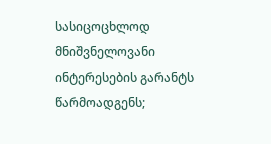სასიცოცხლოდ მნიშვნელოვანი ინტერესების გარანტს წარმოადგენს;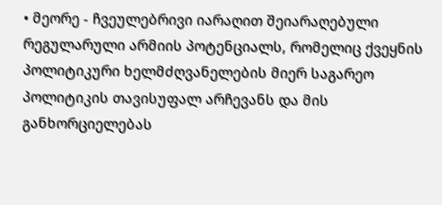• მეორე - ჩვეულებრივი იარაღით შეიარაღებული რეგულარული არმიის პოტენციალს, რომელიც ქვეყნის პოლიტიკური ხელმძღვანელების მიერ საგარეო პოლიტიკის თავისუფალ არჩევანს და მის განხორციელებას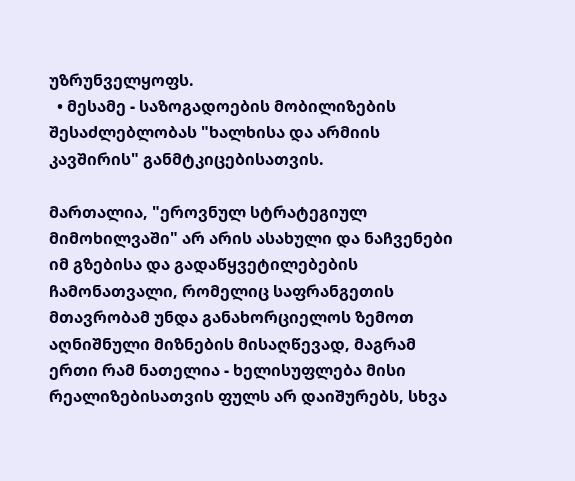უზრუნველყოფს.
  • მესამე - საზოგადოების მობილიზების შესაძლებლობას "ხალხისა და არმიის კავშირის" განმტკიცებისათვის.

მართალია, "ეროვნულ სტრატეგიულ მიმოხილვაში" არ არის ასახული და ნაჩვენები იმ გზებისა და გადაწყვეტილებების ჩამონათვალი, რომელიც საფრანგეთის მთავრობამ უნდა განახორციელოს ზემოთ აღნიშნული მიზნების მისაღწევად, მაგრამ ერთი რამ ნათელია - ხელისუფლება მისი რეალიზებისათვის ფულს არ დაიშურებს, სხვა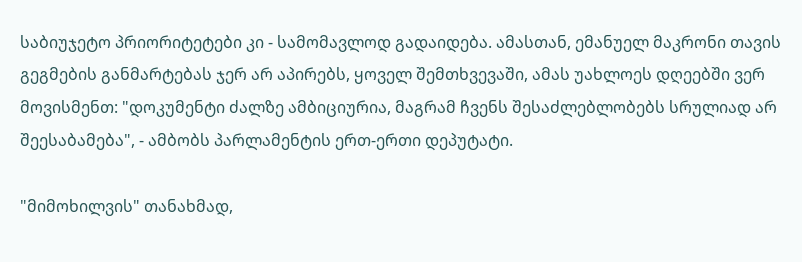საბიუჯეტო პრიორიტეტები კი - სამომავლოდ გადაიდება. ამასთან, ემანუელ მაკრონი თავის გეგმების განმარტებას ჯერ არ აპირებს, ყოველ შემთხვევაში, ამას უახლოეს დღეებში ვერ მოვისმენთ: "დოკუმენტი ძალზე ამბიციურია, მაგრამ ჩვენს შესაძლებლობებს სრულიად არ შეესაბამება", - ამბობს პარლამენტის ერთ-ერთი დეპუტატი.

"მიმოხილვის" თანახმად,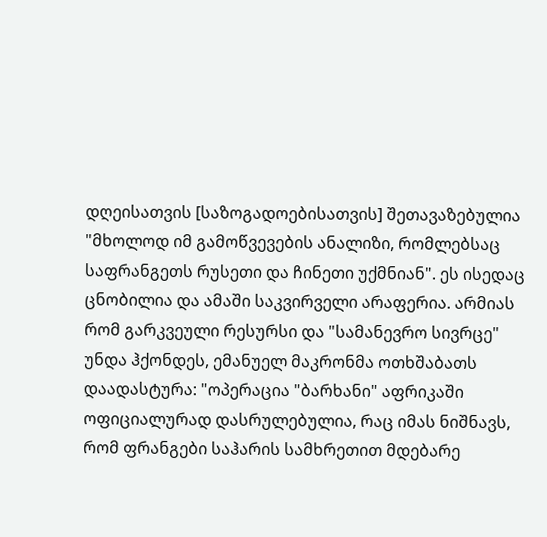დღეისათვის [საზოგადოებისათვის] შეთავაზებულია "მხოლოდ იმ გამოწვევების ანალიზი, რომლებსაც საფრანგეთს რუსეთი და ჩინეთი უქმნიან". ეს ისედაც ცნობილია და ამაში საკვირველი არაფერია. არმიას რომ გარკვეული რესურსი და "სამანევრო სივრცე" უნდა ჰქონდეს, ემანუელ მაკრონმა ოთხშაბათს დაადასტურა: "ოპერაცია "ბარხანი" აფრიკაში ოფიციალურად დასრულებულია, რაც იმას ნიშნავს, რომ ფრანგები საჰარის სამხრეთით მდებარე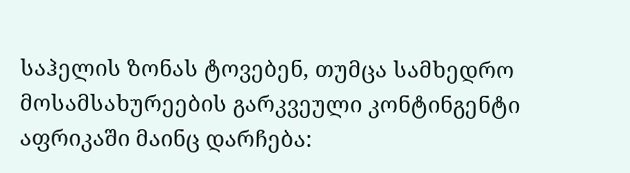საჰელის ზონას ტოვებენ, თუმცა სამხედრო მოსამსახურეების გარკვეული კონტინგენტი აფრიკაში მაინც დარჩება: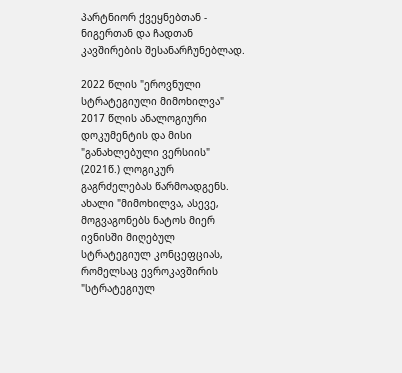პარტნიორ ქვეყნებთან - ნიგერთან და ჩადთან კავშირების შესანარჩუნებლად.

2022 წლის "ეროვნული სტრატეგიული მიმოხილვა" 2017 წლის ანალოგიური დოკუმენტის და მისი "განახლებული ვერსიის" (2021წ.) ლოგიკურ გაგრძელებას წარმოადგენს. ახალი "მიმოხილვა, ასევე, მოგვაგონებს ნატოს მიერ ივნისში მიღებულ სტრატეგიულ კონცეფციას, რომელსაც ევროკავშირის "სტრატეგიულ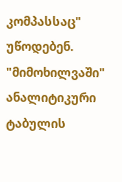კომპასსაც" უწოდებენ. "მიმოხილვაში" ანალიტიკური ტაბულის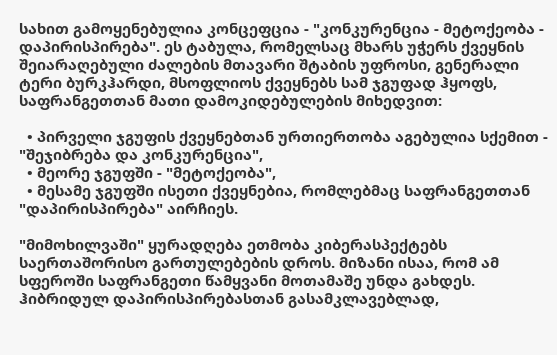სახით გამოყენებულია კონცეფცია - "კონკურენცია - მეტოქეობა - დაპირისპირება". ეს ტაბულა, რომელსაც მხარს უჭერს ქვეყნის შეიარაღებული ძალების მთავარი შტაბის უფროსი, გენერალი ტერი ბურკჰარდი, მსოფლიოს ქვეყნებს სამ ჯგუფად ჰყოფს, საფრანგეთთან მათი დამოკიდებულების მიხედვით:

  • პირველი ჯგუფის ქვეყნებთან ურთიერთობა აგებულია სქემით - "შეჯიბრება და კონკურენცია",
  • მეორე ჯგუფში - "მეტოქეობა",
  • მესამე ჯგუფში ისეთი ქვეყნებია, რომლებმაც საფრანგეთთან "დაპირისპირება" აირჩიეს.

"მიმოხილვაში" ყურადღება ეთმობა კიბერასპექტებს საერთაშორისო გართულებების დროს. მიზანი ისაა, რომ ამ სფეროში საფრანგეთი წამყვანი მოთამაშე უნდა გახდეს. ჰიბრიდულ დაპირისპირებასთან გასამკლავებლად,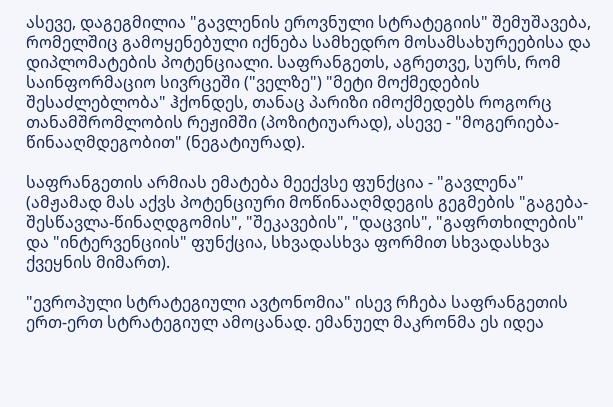ასევე, დაგეგმილია "გავლენის ეროვნული სტრატეგიის" შემუშავება, რომელშიც გამოყენებული იქნება სამხედრო მოსამსახურეებისა და დიპლომატების პოტენციალი. საფრანგეთს, აგრეთვე, სურს, რომ საინფორმაციო სივრცეში ("ველზე") "მეტი მოქმედების შესაძლებლობა" ჰქონდეს, თანაც პარიზი იმოქმედებს როგორც თანამშრომლობის რეჟიმში (პოზიტიუარად), ასევე - "მოგერიება-წინააღმდეგობით" (ნეგატიურად).

საფრანგეთის არმიას ემატება მეექვსე ფუნქცია - "გავლენა" (ამჟამად მას აქვს პოტენციური მოწინააღმდეგის გეგმების "გაგება-შესწავლა-წინაღდგომის", "შეკავების", "დაცვის", "გაფრთხილების" და "ინტერვენციის" ფუნქცია, სხვადასხვა ფორმით სხვადასხვა ქვეყნის მიმართ).

"ევროპული სტრატეგიული ავტონომია" ისევ რჩება საფრანგეთის ერთ-ერთ სტრატეგიულ ამოცანად. ემანუელ მაკრონმა ეს იდეა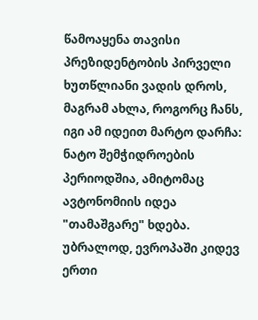წამოაყენა თავისი პრეზიდენტობის პირველი ხუთწლიანი ვადის დროს, მაგრამ ახლა, როგორც ჩანს, იგი ამ იდეით მარტო დარჩა: ნატო შემჭიდროების პერიოდშია, ამიტომაც ავტონომიის იდეა "თამაშგარე" ხდება. უბრალოდ, ევროპაში კიდევ ერთი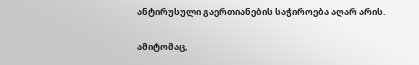ანტირუსული გაერთიანების საჭიროება აღარ არის.

ამიტომაც,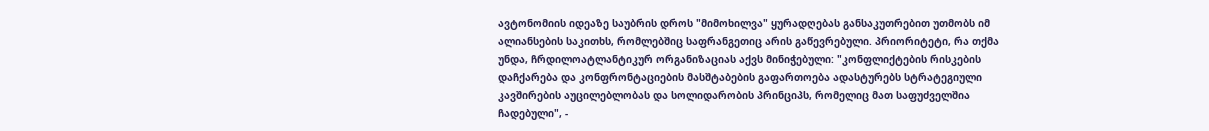ავტონომიის იდეაზე საუბრის დროს "მიმოხილვა" ყურადღებას განსაკუთრებით უთმობს იმ ალიანსების საკითხს, რომლებშიც საფრანგეთიც არის გაწევრებული. პრიორიტეტი, რა თქმა უნდა, ჩრდილოატლანტიკურ ორგანიზაციას აქვს მინიჭებული: "კონფლიქტების რისკების დაჩქარება და კონფრონტაციების მასშტაბების გაფართოება ადასტურებს სტრატეგიული კავშირების აუცილებლობას და სოლიდარობის პრინციპს, რომელიც მათ საფუძველშია ჩადებული", -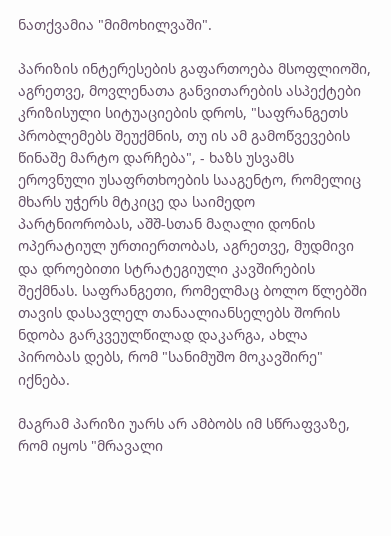ნათქვამია "მიმოხილვაში".

პარიზის ინტერესების გაფართოება მსოფლიოში, აგრეთვე, მოვლენათა განვითარების ასპექტები კრიზისული სიტუაციების დროს, "საფრანგეთს პრობლემებს შეუქმნის, თუ ის ამ გამოწვევების წინაშე მარტო დარჩება", - ხაზს უსვამს ეროვნული უსაფრთხოების სააგენტო, რომელიც მხარს უჭერს მტკიცე და საიმედო პარტნიორობას, აშშ-სთან მაღალი დონის ოპერატიულ ურთიერთობას, აგრეთვე, მუდმივი და დროებითი სტრატეგიული კავშირების შექმნას. საფრანგეთი, რომელმაც ბოლო წლებში თავის დასავლელ თანაალიანსელებს შორის ნდობა გარკვეულწილად დაკარგა, ახლა პირობას დებს, რომ "სანიმუშო მოკავშირე" იქნება.

მაგრამ პარიზი უარს არ ამბობს იმ სწრაფვაზე, რომ იყოს "მრავალი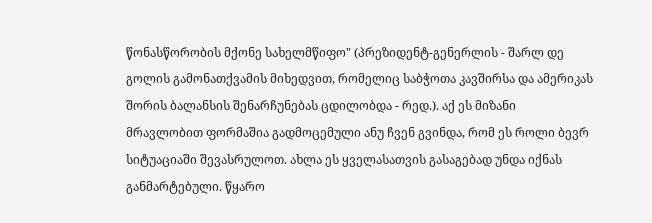წონასწორობის მქონე სახელმწიფო" (პრეზიდენტ-გენერლის - შარლ დე გოლის გამონათქვამის მიხედვით, რომელიც საბჭოთა კავშირსა და ამერიკას შორის ბალანსის შენარჩუნებას ცდილობდა - რედ.). აქ ეს მიზანი მრავლობით ფორმაშია გადმოცემული ანუ ჩვენ გვინდა, რომ ეს როლი ბევრ სიტუაციაში შევასრულოთ. ახლა ეს ყველასათვის გასაგებად უნდა იქნას განმარტებული. წყარო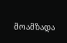მოამზადა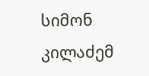სიმონ კილაძემ